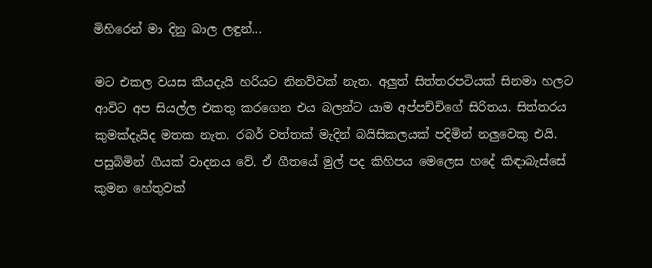මිහිරෙන් මා දිනු බාල ලඳුන්...

මට එකල වයස කීයදැයි හරියට නිනව්වක් නැත. අලුත් සිත්තරපටියක් සිනමා හලට ආවිට අප සියල්ල එකතු කරගෙන එය බලන්ට යාම අප්පච්චිගේ සිරිතය. සිත්තරය කුමක්දැයිද මතක නැත. රබර් වත්තක් මැදින් බයිසිකලයක් පදිමින් නලුවෙකු එයි. පසුබිමින් ගීයක් වාදනය වේ. ඒ ගීතයේ මුල් පද කිහිපය මෙලෙස හදේ කිඳාබැස්සේ කුමන හේතුවක්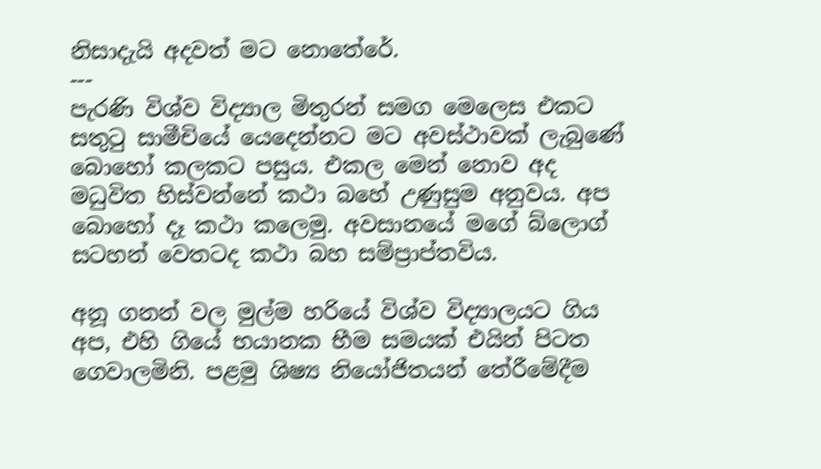නිසාදැයි අදවත් මට නොතේරේ.
---
පැරණි විශ්ව විද්‍යාල මිතුරන් සමග මෙලෙස එකට සතු‍ටු සාමීචියේ යෙදෙන්නට මට අවස්ථාවක් ලැබුණේ බොහෝ කලකට පසුය. එකල මෙන් නොව අද මධුවිත හිස්වන්නේ කථා බහේ උණුසුම අනුවය. අප බොහෝ දෑ කථා කලෙමු. අවසානයේ මගේ බ්ලොග් සටහන් වෙතටද කථා බහ සම්ප්‍රාප්තවිය.

අනූ ගනන් වල මුල්ම හරියේ විශ්ව විද්‍යාලයට ගිය අප, එහි ගියේ භයානක භීම සමයක් එයින් පිටත ගෙවාලමිනි. පළමු ශිෂ්‍ය නියෝජිතයන් තේරීමේදීම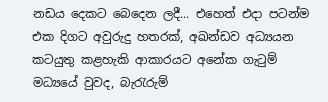නඩය දෙකට බෙදෙන ලදී... එහෙත් එදා පටන්ම එක දිගට අවුරුදු හතරක්, අඛන්ඩව අධ්‍යයන කටයුතු කළහැකි ආකාරයට අනේක ගැ‍ටුම් මධ්‍යයේ වුවද, බැ‍රැරුම්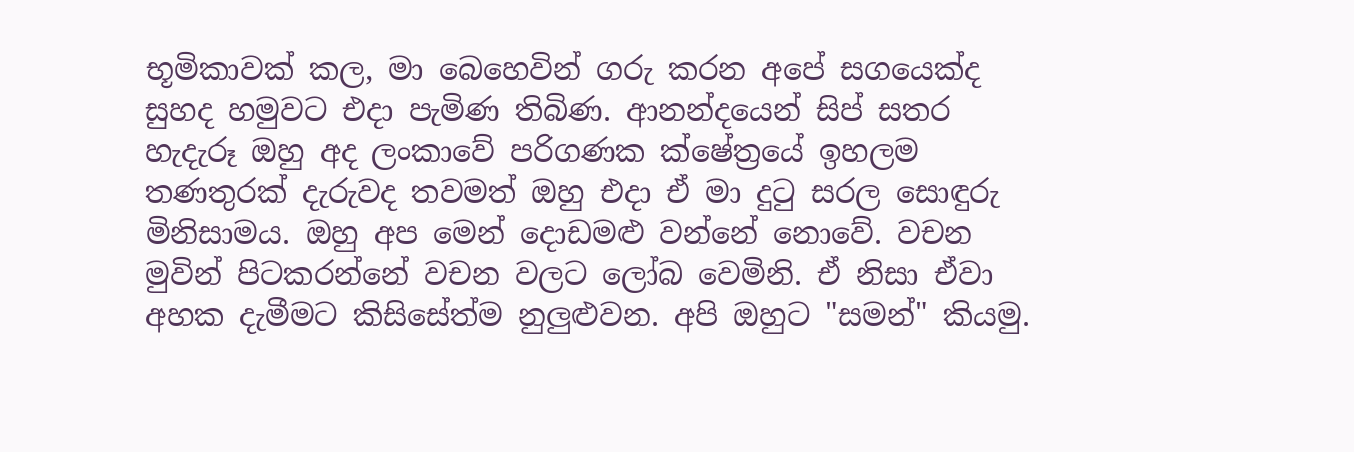භූමිකාවක් කල, මා බෙහෙවින් ගරු කරන අපේ සගයෙක්ද සුහද හමුවට එදා පැමිණ තිබිණ. ආනන්දයෙන් සිප් සතර හැදැරූ ඔහු අද ලංකාවේ පරිගණක ක්ෂේත්‍රයේ ඉහලම තණතුරක් දැරුවද තවමත් ඔහු එදා ඒ මා දු‍ටු සරල සොඳුරු මිනිසාමය. ඔහු අප මෙන් දොඩමළු වන්නේ නොවේ. වචන මුවින් පිටකරන්නේ වචන වලට ලෝබ වෙමිනි. ඒ නිසා ඒවා අහක දැමීමට කිසිසේත්ම නුලුළුවන. අපි ඔහුට "සමන්" කියමු.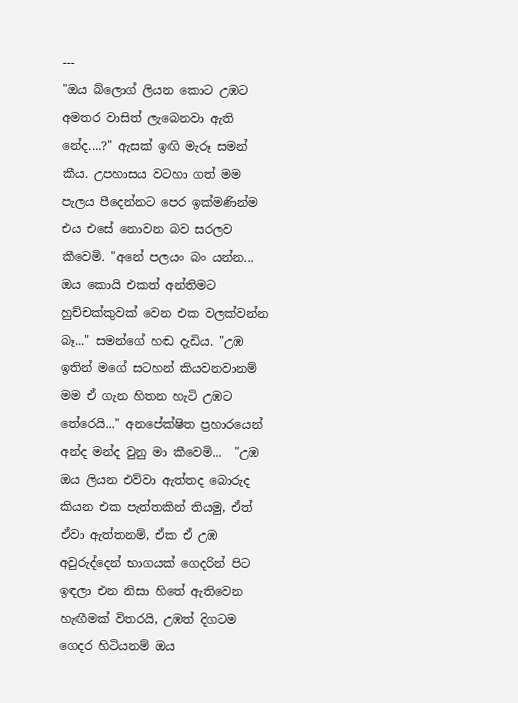---
"ඔය බ්ලොග් ලියන කොට උඹට අමතර වාසිත් ලැබෙනවා ඇති නේද....?" ඇසක් ඉඟි මැරූ සමන් කීය. උපහාසය වටහා ගත් මම පැලය පීදෙන්නට පෙර ඉක්මණින්ම එය එසේ නොවන බව සරලව කීවෙමි. "අනේ පලයං බං යන්න... ඔය කොයි එකත් අන්තිමට හුච්චක්කුවක් වෙන එක වලක්වන්න බෑ..." සමන්ගේ හඬ දැඩිය. "උඹ ඉතින් මගේ සටහන් කියවනවානම් මම ඒ ගැන හිතන හැටි උඹට තේරෙයි..." අනපේක්ෂිත ප්‍රහාරයෙන් අන්ද මන්ද වුනු මා කීවෙමි...  "උඹ ඔය ලියන එව්වා ඇත්තද බොරුද කියන එක පැත්තකින් තියමු, ඒත් ඒවා ඇත්තනම්, ඒක ඒ උඹ අවුරුද්දෙන් භාගයක් ගෙදරින් පිට ඉඳලා එන නිසා හිතේ ඇතිවෙන හැඟීමක් විතරයි, උඹත් දිගටම ගෙදර හිටියනම් ඔය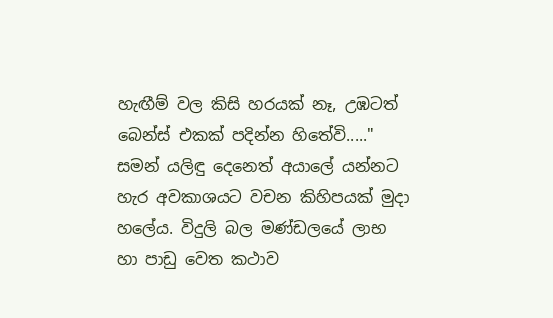හැඟීම් වල කිසි හරයක් නෑ, උඹටත් බෙන්ස් එකක් පදින්න හිතේවි....." සමන් යලිඳු දෙනෙත් අයාලේ යන්නට හැර අවකාශයට වචන කිහිපයක් මුදා හලේය. විදුලි බල මණ්ඩලයේ ලාභ හා පාඩු වෙත කථාව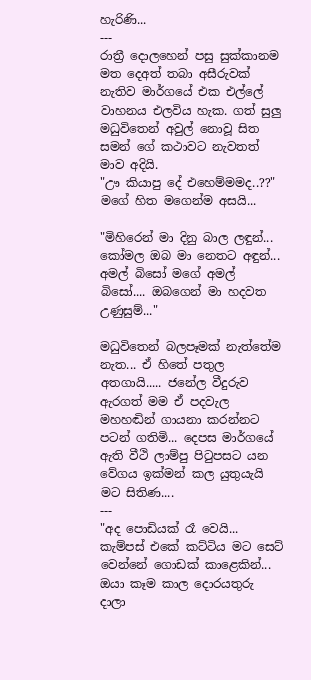හැරිණි...
---
රාත්‍රී දොලහෙන් පසු සුක්කානම මත දෙඅත් තබා අසීරුවක් නැතිව මාර්ගයේ එක එල්ලේ වාහනය එලවිය හැක. ගත් සුලු මධුවිතෙන් අවුල් නොවූ සිත සමන් ගේ කථාවට නැවතත් මාව අදියි.
"ඌ කියාපු දේ එහෙම්මමද..??" මගේ හිත මගෙන්ම අසයි...

"මිහිරෙන් මා දිනු බාල ලඳුන්... කෝමල ඔබ මා නෙතට අඳුන්...
අමල් බිසෝ මගේ අමල් බිසෝ.... ඔබගෙන් මා හදවත උණුසුම්..."

මධුවිතෙන් බලපෑමක් නැත්තේම නැත... ඒ හිතේ පතුල අතගායි..... ජනේල වීදුරුව ඇරගත් මම ඒ පදවැල මහහඬින් ගායනා කරන්නට පටන් ගතිමි... දෙපස මාර්ගයේ ඇති වීථි ලාම්පු පි‍ටුපසට යන වේගය ඉක්මන් කල යුතුයැයි මට සිතිණ....
---
"අද පොඩියක් රෑ වෙයි... කැම්පස් එකේ කට්ටිය මට සෙට් වෙන්නේ ගොඩක් කාළෙකින්... ඔයා කෑම කාල දොරයතුරු දාලා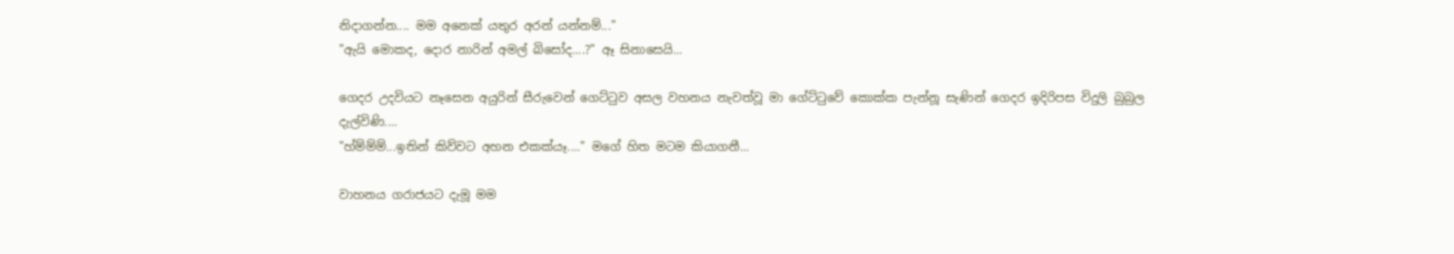නිදාගන්න.... මම අනෙක් යතුර අරන් යන්නම්..."
"ඇයි මොකද, දොර නාරින් අමල් බිසෝද....?" ඈ සිනාසෙයි...

ගෙදර උදවියට නෑසෙන අයුරින් සීරුවෙන් ගෙට්‍ටුව අසල වහනය නැවත්වූ මා ගේට්‍ටුවේ කොක්ක පැන්නූ සැණින් ගෙදර ඉදිරිපස විදුලි බුබුල දැල්විණි....
"හ්ම්ම්ම්...ඉතින් කිව්වට අහන එකක්යෑ...." මගේ හිත මටම කියාගනී...

වාහනය ගරාජයට දැමූ මම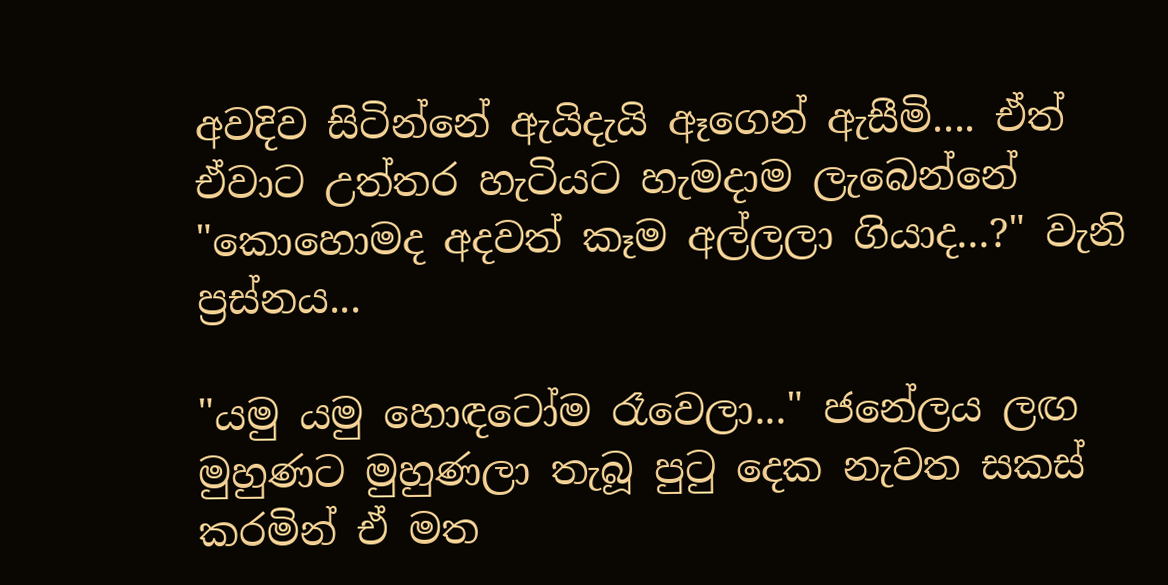අවදිව සිටින්නේ ඇයිදැයි ඈගෙන් ඇසීමි.... ඒත් ඒවාට උත්තර හැටියට හැමදාම ලැබෙන්නේ "කොහොමද අදවත් කෑම අල්ලලා ගියාද...?" වැනි ප්‍රස්නය...

"යමු යමු හොඳටෝම රෑවෙලා..." ජනේලය ලඟ මුහුණට මුහුණලා තැබූ පු‍ටු දෙක නැවත සකස් කරමින් ඒ මත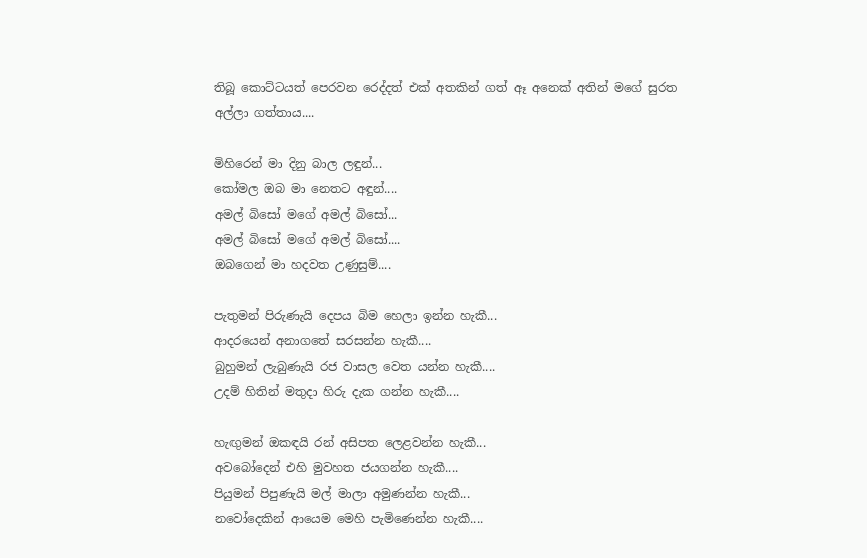තිබූ කොට්ටයත් පෙරවන රෙද්දත් එක් අතකින් ගත් ඈ අනෙක් අතින් මගේ සුරත අල්ලා ගත්තාය....

මිහිරෙන් මා දිනු බාල ලඳුන්...
කෝමල ඔබ මා නෙතට අඳුන්....
අමල් බිසෝ මගේ අමල් බිසෝ...
අමල් බිසෝ මගේ අමල් බිසෝ....
ඔබගෙන් මා හදවත උණුසුම්....

පැතුමන් පිරුණැයි දෙපය බිම හෙලා ඉන්න හැකී...
ආදරයෙන් අනාගතේ සරසන්න හැකී....
බුහුමන් ලැබුණැයි රජ වාසල වෙත යන්න හැකී....
උදම් හිතින් මතුදා හි‍රු දැක ගන්න හැකී....

හැඟුමන් ඔකඳයි රන් අසිපත ලෙළවන්න හැකී...
අවබෝදෙන් එහි මුවහත ජයගන්න හැකී....
පියුමන් පිපුණැයි මල් මාලා අමුණන්න හැකී...
නවෝදෙකින් ආයෙම මෙහි පැමිණෙන්න හැකී....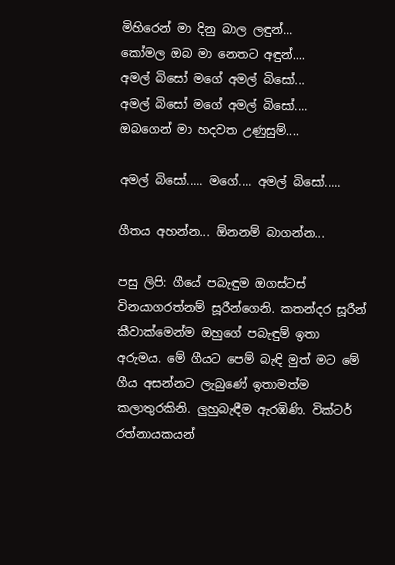මිහිරෙන් මා දිනු බාල ලඳුන්...
කෝමල ඔබ මා නෙතට අඳුන්....
අමල් බිසෝ මගේ අමල් බිසෝ...
අමල් බිසෝ මගේ අමල් බිසෝ....
ඔබගෙන් මා හදවත උණුසුම්....

අමල් බිසෝ..... මගේ.... අමල් බිසෝ.....

ගීතය අහන්න... ඕනනම් බාගන්න...

පසු ලිපි: ගීයේ පබැඳුම ඔගස්ටස් විනයාගරත්නම් සූරීන්ගෙනි. කතන්දර සූරීන් කීවාක්මෙන්ම ඔහුගේ පබැඳුම් ඉතා අරුමය. මේ ගීයට පෙම් බැඳි මුත් මට මේ ගීය අසන්නට ලැබුණේ ඉතාමත්ම කලාතුරකිනි. ලුහුබැඳීම ඇරඹිණි. වික්ටර් රත්නායකයන්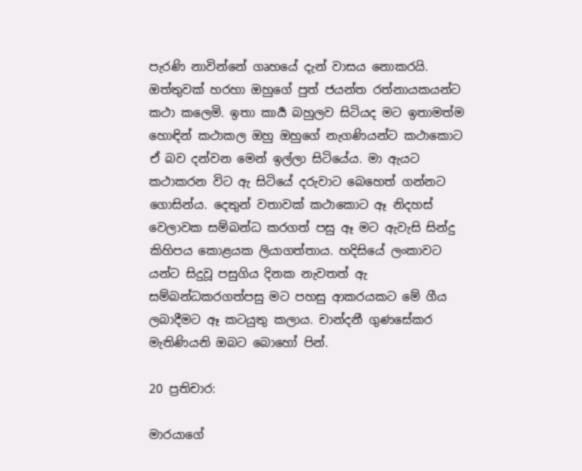පැරණි නාවින්නේ ගෘහයේ දැන් වාසය නොකරයි. ඔත්තුවක් හරහා ඔහුගේ පුත් ජයන්ත රත්නායකයන්ට කථා කලෙමි. ඉතා කාර්‍ය බහුලව සිටියද මට ඉතාමත්ම හොඳින් කථාකල ඔහු ඔහුගේ නැගණියන්ට කථාකොට ඒ බව දන්වන මෙන් ඉල්ලා සිටියේය. මා ඇයට කථාකරන විට ඇ සිටියේ දරුවාට බෙහෙත් ගන්නට ගොසින්ය. දෙතුන් වතාවක් කථාකොට ඈ නිදහස් වෙලාවක සම්බන්ධ කරගත් පසු ඈ මට ඇවැසි සින්දු කිහිපය කොළයක ලියාගත්තාය. හදිසියේ ලංකාවට යන්ට සිදුවූ පසුගිය දිනක නැවතත් ඇ සම්බන්ධකරගත්පසු මට පහසු ආකරයකට මේ ගීය ලබාදීමට ඈ කටයුතු කලාය. චාන්දනී ගුණසේකර මැතිණියනි ඔබට බොහෝ පින්.

20 ප්‍රතිචාර:

මාරයාගේ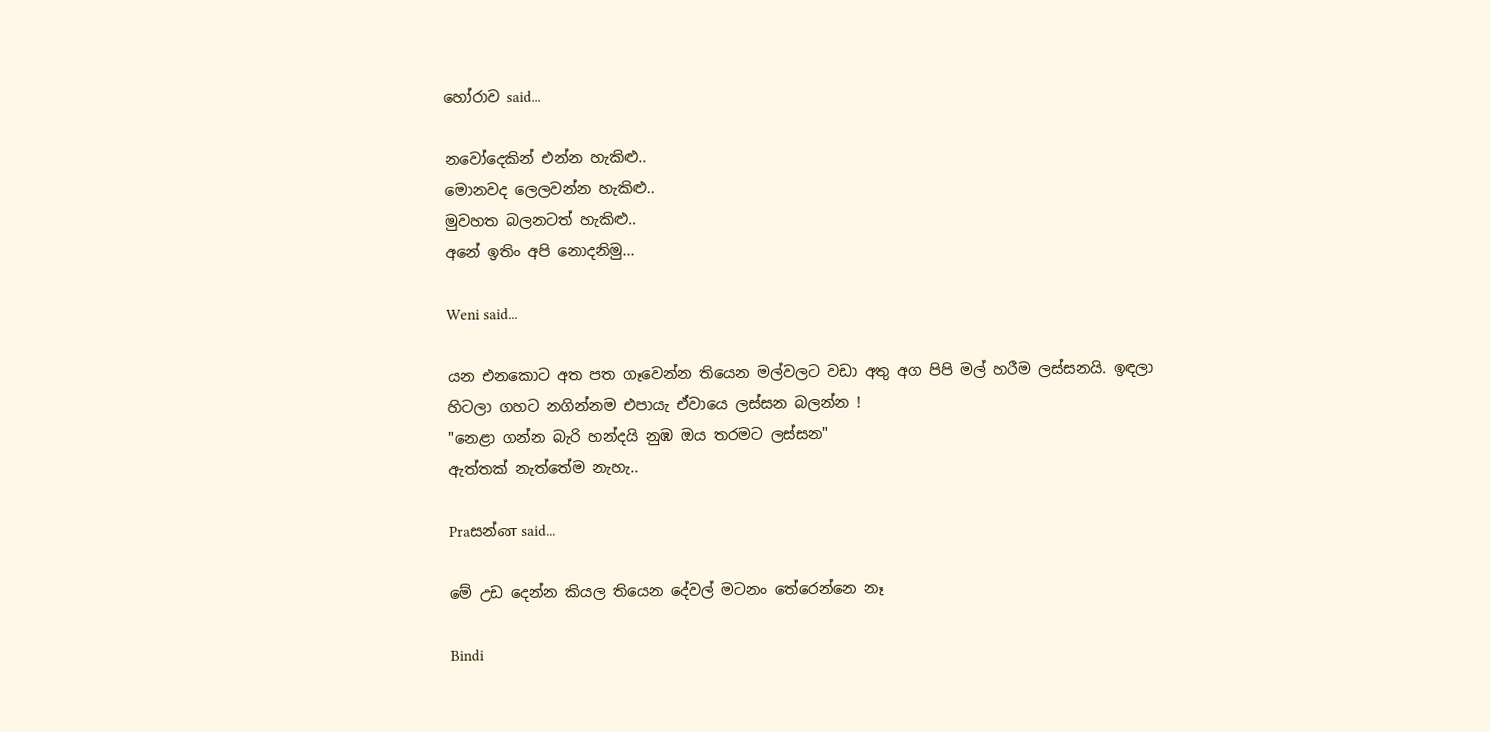හෝරාව said...

නවෝදෙකින් එන්න හැකිළු..
මොනවද ලෙලවන්න හැකිළු..
මුවහත බලනටත් හැකිළු..
අනේ ඉතිං අපි නොදනිමු...

Weni said...

යන එනකොට අත පත ගෑවෙන්න තියෙන මල්වලට වඩා අතු අග පිපි මල් හරීම ලස්සනයි. ඉඳලා හිටලා ගහට නගින්නම එපායැ ඒවායෙ ලස්සන බලන්න !
"නෙළා ගන්න බැරි හන්දයි නුඹ ඔය තරමට ලස්සන"
ඇත්තක් නැත්තේම නැහැ..

Praසන්ன said...

මේ උඩ දෙන්න කියල තියෙන දේවල් මටනං තේරෙන්නෙ නෑ

Bindi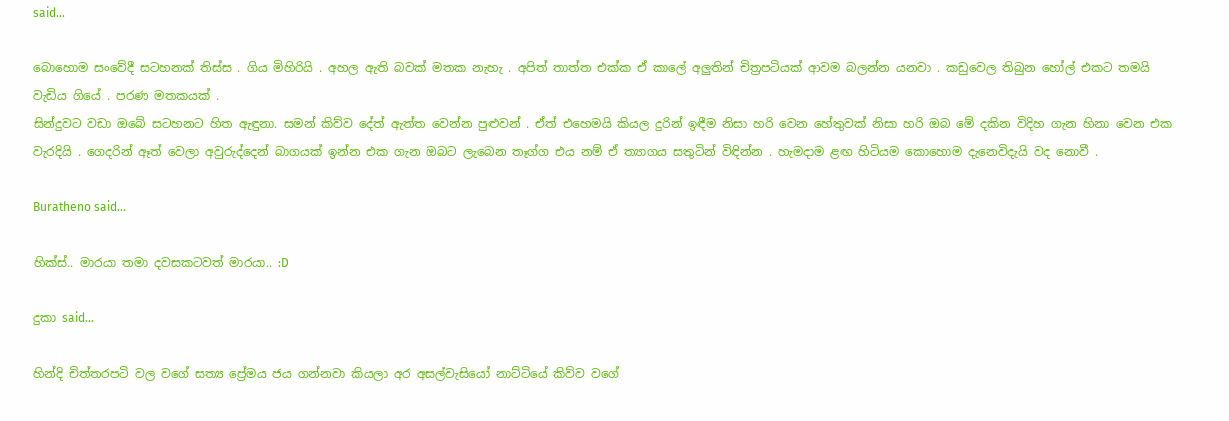said...

බොහොම සංවේදී සටහනක් තිස්ස . ගිය මිහිරියි . අහල ඇති බවක් මතක නැහැ . අපිත් තාත්ත එක්ක ඒ කාලේ අලුතින් චිත්‍රපටියක් ආවම බලන්න යනවා . කඩුවෙල තිබුන හෝල් එකට තමයි වැඩිය ගියේ . පරණ මතකයක් .
සින්දුවට වඩා ඔබේ සටහනට හිත ඇඳුනා. සමන් කිව්ව දේත් ඇත්ත වෙන්න පුළුවන් . ඒත් එහෙමයි කියල දුරින් ඉඳීම නිසා හරි වෙන හේතුවක් නිසා හරි ඔබ මේ දකින විදිහ ගැන හිනා වෙන එක වැරදියි . ගෙදරින් ඈත් වෙලා අවුරුද්දෙන් බාගයක් ඉන්න එක ගැන ඔබට ලැබෙන තෑග්ග එය නම් ඒ ත්‍යාගය සතුටින් විඳින්න . හැමදාම ළඟ හිටියම කොහොම දැනෙවිදැයි වද නොවී .

Buratheno said...

හික්ස්.. මාරයා තමා දවසකටවත් මාරයා.. :D

දුකා said...

හින්දි චිත්තරපටි වල වගේ සත්‍ය ප්‍රේමය ජය ගන්නවා කියලා අර අසල්වැසියෝ නාට්ටියේ කිව්ව වගේ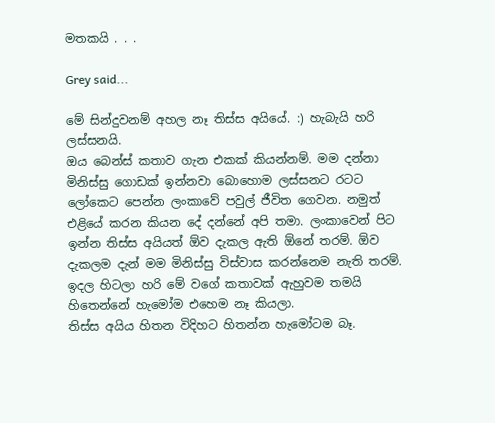මතකයි . . .

Grey said...

මේ සින්දුවනම් අහල නෑ තිස්ස අයියේ. :) හැබැයි හරි ලස්සනයි.
ඔය බෙන්ස් කතාව ගැන එකක් කියන්නම්. මම දන්නා මිනිස්සු ගොඩක් ඉන්නවා බොහොම ලස්සනට රටට ලෝකෙට පෙන්න ලංකාවේ පවුල් ජීවිත ගෙවන. නමුත් එළියේ කරන කියන දේ දන්නේ අපි තමා. ලංකාවෙන් පිට ඉන්න තිස්ස අයියත් ඕව දැකල ඇති ඕනේ තරම්. ඕව දැකලම දැන් මම මිනිස්සු විස්වාස කරන්නෙම නැති තරම්. ඉදල හිටලා හරි මේ වගේ කතාවක් ඇහුවම තමයි හිතෙන්නේ හැමෝම එහෙම නෑ කියලා.
තිස්ස අයිය හිතන විදිහට හිතන්න හැමෝටම බෑ.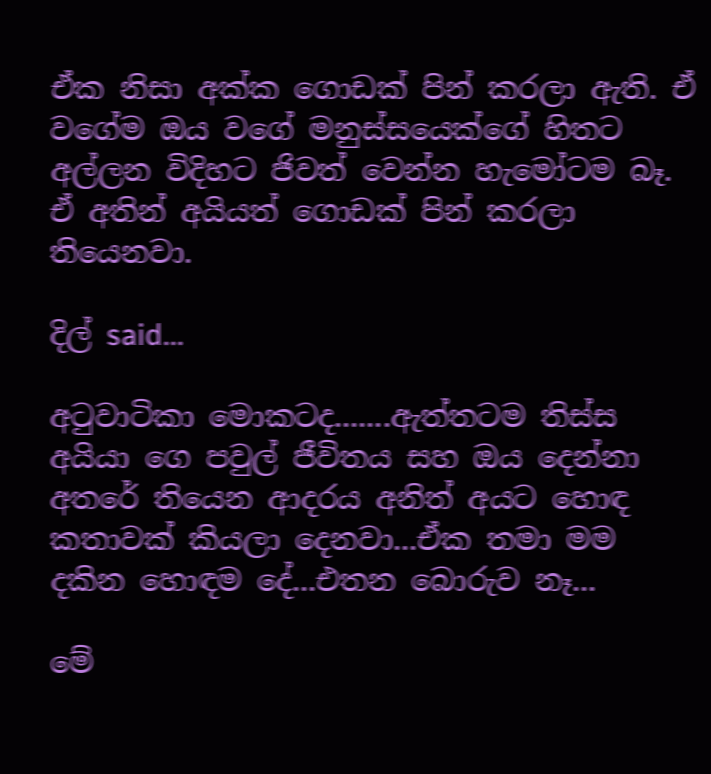ඒක නිසා අක්ක ගොඩක් පින් කරලා ඇති. ඒ වගේම ඔය වගේ මනුස්සයෙක්ගේ හිතට අල්ලන විදිහට ජිවත් වෙන්න හැමෝටම බෑ. ඒ අතින් අයියත් ගොඩක් පින් කරලා තියෙනවා.

දිල් said...

අටුවාටිකා මොකටද.......ඇත්තටම තිස්ස අයියා ගෙ පවුල් ජීවිතය සහ ඔය දෙන්නා අතරේ තියෙන ආදරය අනිත් අයට හොඳ කතාවක් කියලා දෙනවා...ඒක තමා මම දකින හොඳම දේ...එතන බොරුව නෑ...

මේ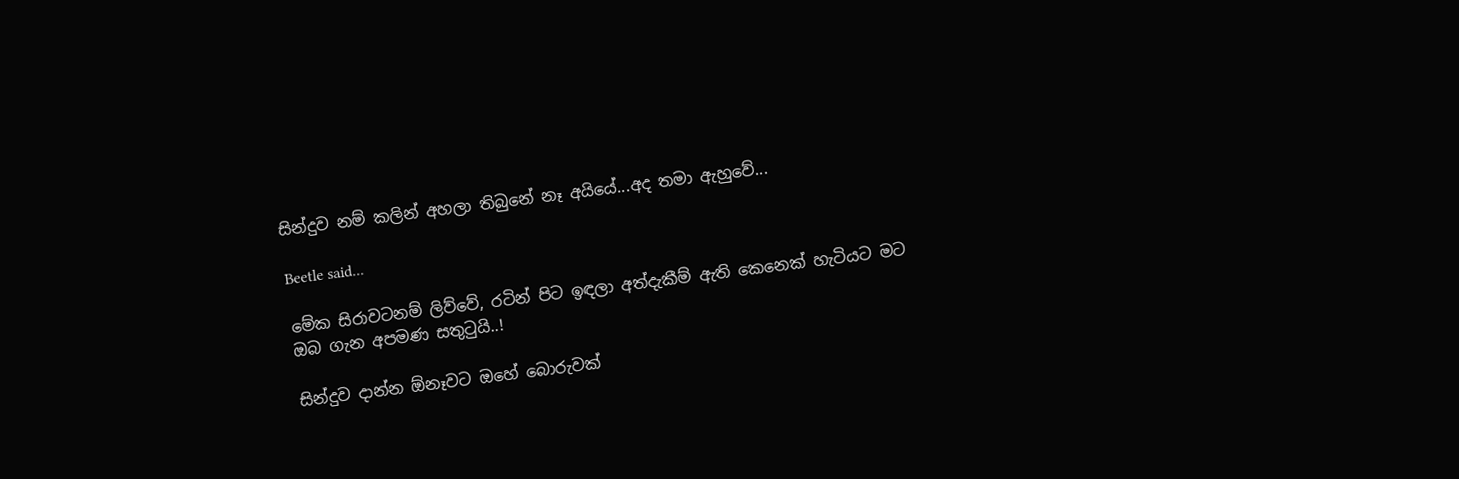සින්දුව නම් කලින් අහලා තිබුනේ නෑ අයියේ...අද තමා ඇහුවේ...

Beetle said...

මේක සිරාවටනම් ලිව්වේ, රටින් පිට ඉඳලා අත්දැකීම් ඇති කෙනෙක් හැටියට මට ඔබ ගැන අපමණ සතුටුයි..!

සින්දුව දාන්න ඕනෑවට ඔහේ බොරුවක්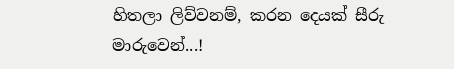හිතලා ලිව්වනම්, කරන දෙයක් සීරු මාරුවෙන්...!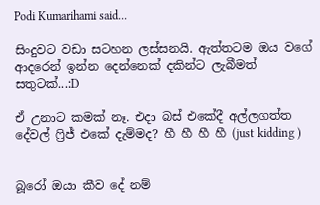Podi Kumarihami said...

සිංදුවට වඩා සටහන ලස්සනයි. ඇත්තටම ඔය වගේ ආදරෙන් ඉන්න දෙන්නෙක් දකින්ට ලැබීමත් සතුටක්...:D

ඒ උනාට කමක් නෑ. එදා බස් එකේදී අල්ලගත්ත දේවල් ෆ්‍රිජ් එකේ දැම්මද? හී හී හී හී (just kidding )


බූරෝ ඔයා කීව දේ නම්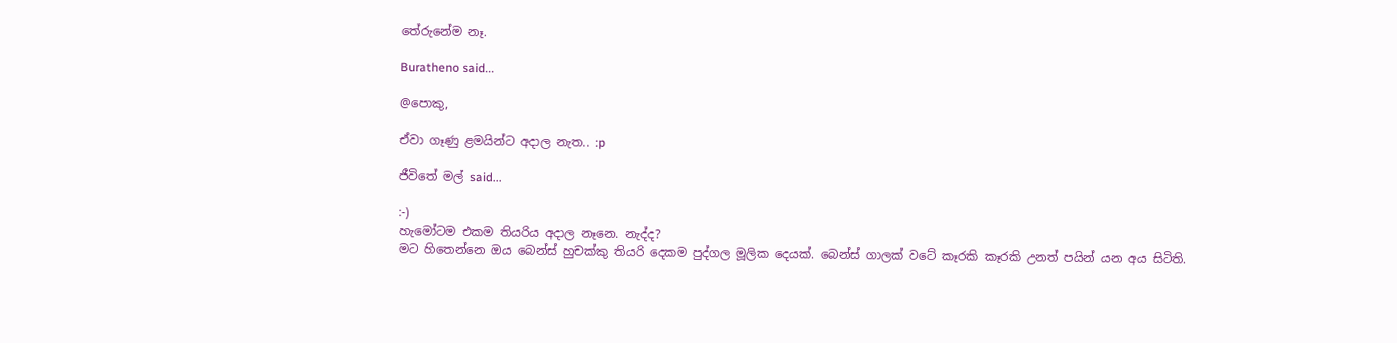තේරුනේම නෑ.

Buratheno said...

@පොකු,

ඒවා ගෑණු ළමයින්ට අදාල නැත.. :p

ජීවිතේ මල් said...

:-)
හැමෝටම එකම තියරිය අදාල නෑනෙ. නැද්ද?
මට හිතෙන්නෙ ඔය බෙන්ස් හුචක්කු තියරි දෙකම පුද්ගල මූලික දෙයක්. බෙන්ස් ගාලක් වටේ කෑරකි කෑරකි උනත් පයින් යන අය සිටිති.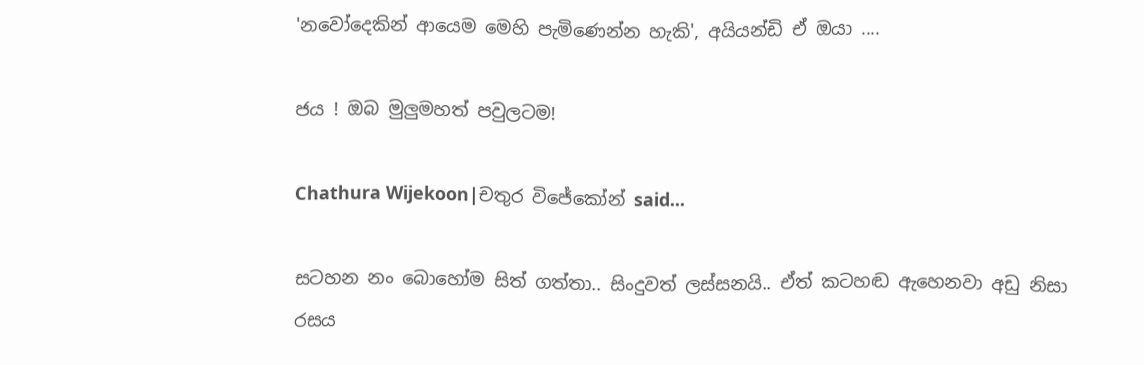'නවෝදෙකින් ආයෙම මෙහි පැමිණෙන්න හැකි', අයියන්ඩි ඒ ඔයා ....

ජය ! ඔබ මුලුමහත් පවුලටම!

Chathura Wijekoon|චතුර විජේකෝන් said...

සටහන නං බොහෝම සිත් ගත්තා.. සිංදුවත් ලස්සනයි.. ඒත් කටහඬ ඇහෙනවා අඩු නිසා රසය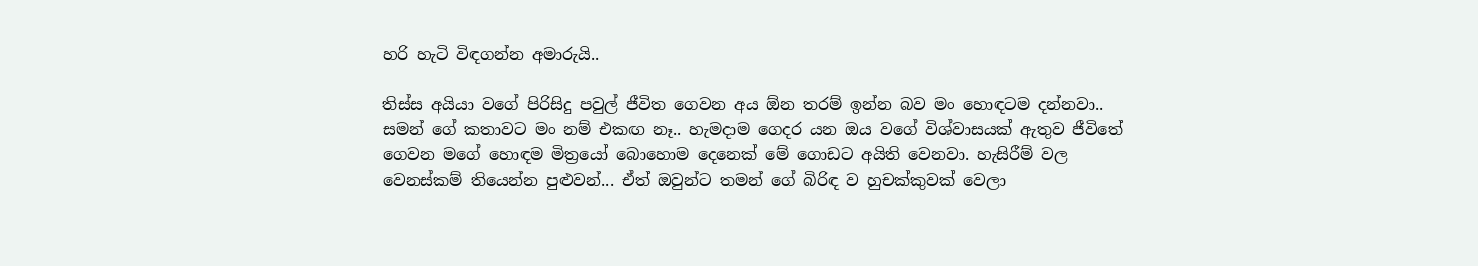හරි හැටි විඳගන්න අමාරුයි..

තිස්ස අයියා වගේ පිරිසිදු පවුල් ජීවිත ගෙවන අය ඕන තරම් ඉන්න බව මං හොඳටම දන්නවා.. සමන් ගේ කතාවට මං නම් එකඟ නෑ.. හැමදාම ගෙදර යන ඔය වගේ විශ්වාසයක් ඇතුව ජීවිතේ ගෙවන මගේ හොඳම මිත්‍රයෝ බොහොම දෙනෙක් මේ ගොඩට අයිති වෙනවා. හැසිරීම් වල වෙනස්කම් තියෙන්න පුළුවන්... ඒත් ඔවුන්ට තමන් ගේ බිරිඳ ව හුචක්කුවක් වෙලා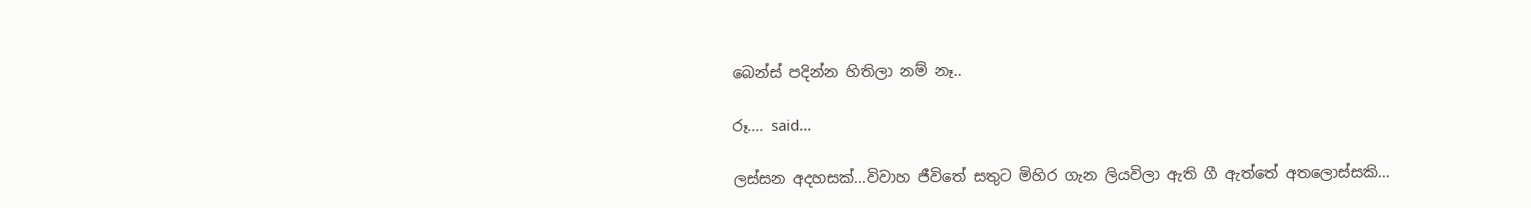බෙන්ස් පදින්න හිතිලා නම් නෑ..

රූ.... said...

ලස්සන අදහසක්...විවාහ ජීවිතේ සතුට මිහිර ගැන ලියවිලා ඇති ගී ඇත්තේ අතලොස්සකි...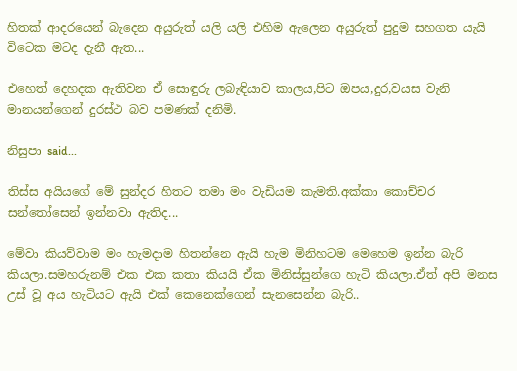හිතක් ආදරයෙන් බැදෙන අයුරුත් යලි යලි එහිම ඇලෙන අයුරුත් පුදුම සහගත යැයි විටෙක මටද දැනී ඇත...

එහෙත් දෙහදක ඇතිවන ඒ සොඳුරු ලබැඳියාව කාලය,පිට ඔපය,දුර,වයස වැනි මානයන්ගෙන් දුරස්ථ බව පමණක් දනිමි.

නිසුපා said...

තිස්ස අයියගේ මේ සුන්දර හිතට තමා මං වැඩියම කැමති.අක්කා කොච්චර සන්තෝසෙන් ඉන්නවා ඇතිද...

මේවා කියව්වාම මං හැමදාම හිතන්නෙ ඇයි හැම මිනිහටම මෙහෙම ඉන්න බැරි කියලා.සමහරුනම් එක එක කතා කියයි ඒක මිනිස්සුන්ගෙ හැටි කියලා.ඒත් අපි මනස උස් වූ අය හැටියට ඇයි එක් කෙනෙක්ගෙන් සැනසෙන්න බැරි..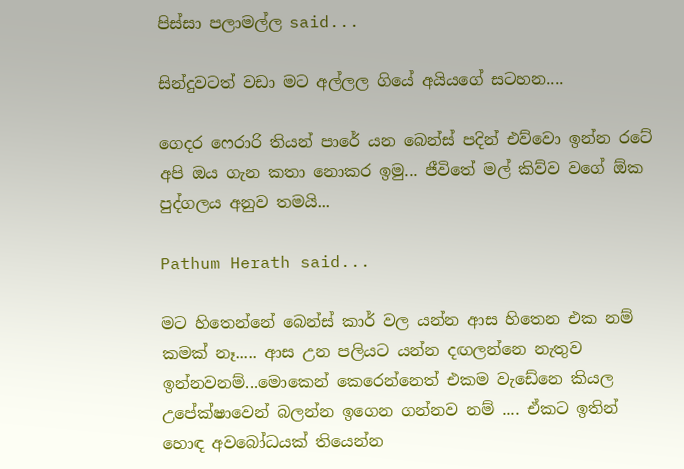පිස්සා පලාමල්ල said...

සින්දුවටත් වඩා මට අල්ලල ගියේ අයියගේ සටහන....

ගෙදර ෆෙරාරි තියන් පාරේ යන බෙන්ස් පදින් එව්වො ඉන්න රටේ අපි ඔය ගැන කතා නොකර ඉමු... ජීවිතේ මල් කිව්ව වගේ ඕක පුද්ගලය අනුව තමයි...

Pathum Herath said...

මට හිතෙන්නේ බෙන්ස් කාර් වල යන්න ආස හිතෙන එක නම් කමක් නෑ..... ආස උන පලියට යන්න දඟලන්නෙ නැතුව ඉන්නවනම්...මොකෙන් කෙරෙන්නෙත් එකම වැඩේනෙ කියල උපේක්ෂාවෙන් බලන්න ඉගෙන ගන්නව නම් .... ඒකට ඉතින් හොඳ අවබෝධයක් තියෙන්න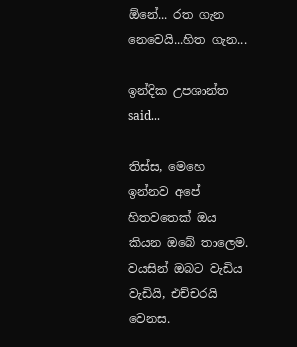ඕනේ... රත ගැන නෙවෙයි...හිත ගැන...

ඉන්දික උපශාන්ත said...

තිස්ස, මෙහෙ ඉන්නව අපේ හිතවතෙක් ඔය කියන ඔබේ තාලෙම. වයසින් ඔබට වැඩිය වැඩියි, එච්චරයි වෙනස.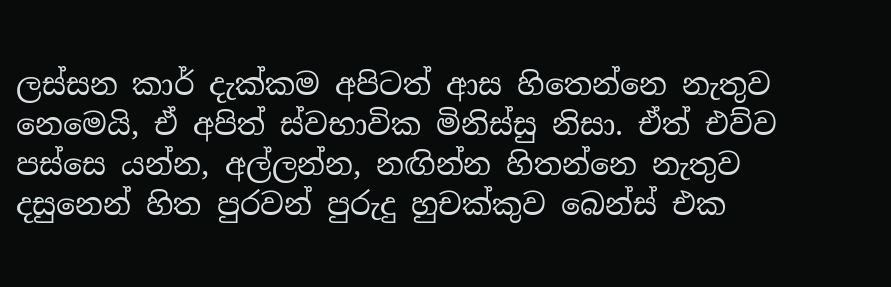ලස්සන කාර් දැක්කම අපිටත් ආස හිතෙන්නෙ නැතුව නෙමෙයි, ඒ අපිත් ස්වභාවික මිනිස්සු නිසා. ඒත් එව්ව පස්සෙ යන්න, අල්ලන්න, නඟින්න හිතන්නෙ නැතුව දසුනෙන් හිත පුරවන් පුරුදු හුචක්කුව බෙන්ස් එක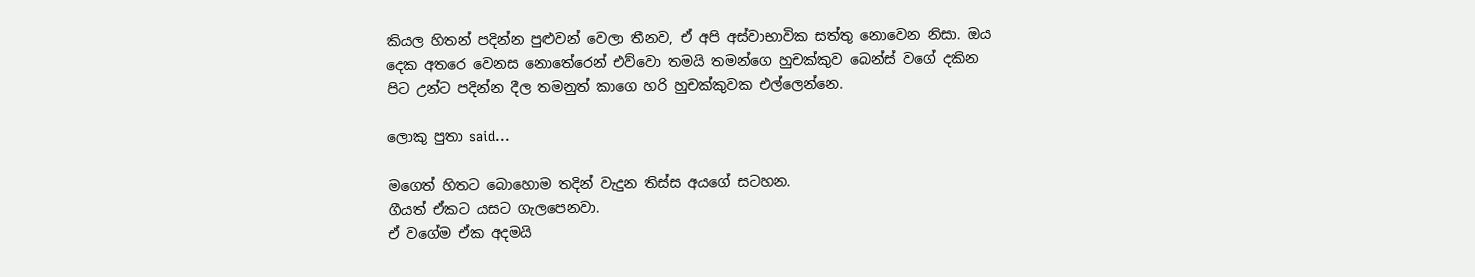කියල හිතන් පදින්න පුළුවන් වෙලා තීනව, ඒ අපි අස්වාභාවික සත්තු නොවෙන නිසා. ඔය දෙක අතරෙ වෙනස නොතේරෙන් එව්වො තමයි තමන්ගෙ හුචක්කුව බෙන්ස් වගේ දකින පිට උන්ට පදින්න දීල තමනුත් කාගෙ හරි හුචක්කුවක එල්ලෙන්නෙ.

ලොකු පුතා said...

මගෙත් හිතට බොහොම තදින් වැදුන තිස්ස අයගේ සටහන.
ගීයත් ඒකට යසට ගැලපෙනවා.
ඒ වගේම ඒක අදමයි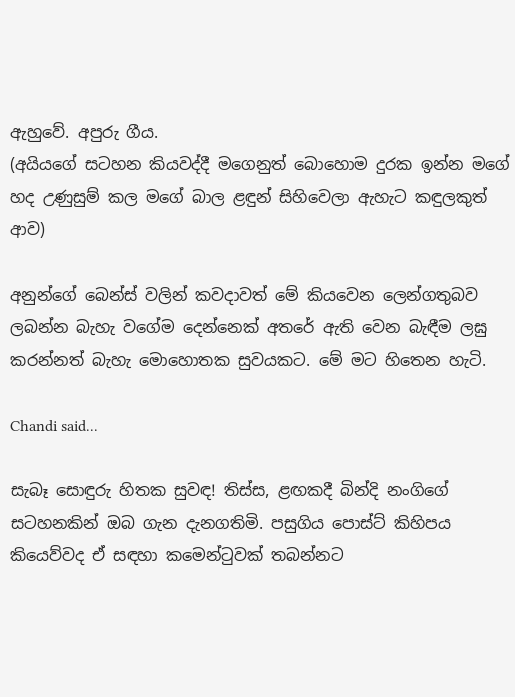ඇහුවේ. අපුරු ගීය.
(අයියගේ සටහන කියවද්දී මගෙනුත් බොහොම දුරක ඉන්න මගේ හද උණුසුම් කල මගේ බාල ළඳුන් සිහිවෙලා ඇහැට කඳුලකුත් ආව)

අනුන්ගේ බෙන්ස් වලින් කවදාවත් මේ කියවෙන ලෙන්ගතුබව ලබන්න බැහැ වගේම දෙන්නෙක් අතරේ ඇති වෙන බැඳීම ලඝු කරන්නත් බැහැ මොහොතක සුවයකට. මේ මට හිතෙන හැටි.

Chandi said...

සැබෑ සොඳුරු හිතක සුවඳ! තිස්ස, ළඟකදී බින්දි නංගිගේ සටහනකින් ඔබ ගැන දැනගතිමි. පසුගිය පොස්ට් කිහිපය කියෙව්වද ඒ සඳහා කමෙන්ටුවක් තබන්නට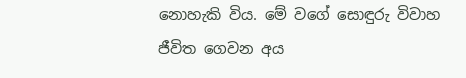නොහැකි විය. මේ වගේ සොඳුරු විවාහ ජීවිත ගෙවන අය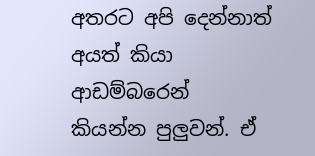අතරට අපි දෙන්නාත් අයත් කියා ආඩම්බරෙන් කියන්න පුලුවන්. ඒ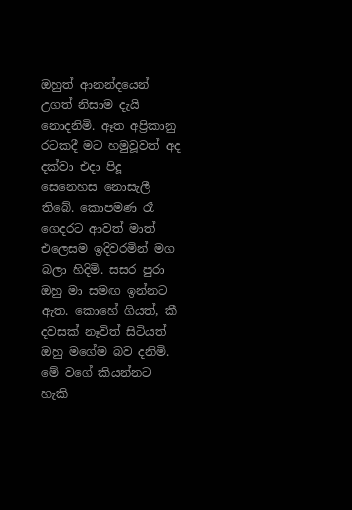ඔහුත් ආනන්දයෙන් උගත් නිසාම දැයි නොදනිමි. ඈත අප්‍රිකානු රටකදී මට හමුවූවත් අද දක්වා එදා පිදූ සෙනෙහස නොසැලී තිබේ. කොපමණ රෑ ගෙදරට ආවත් මාත් එලෙසම ඉදිවරමින් මග බලා හිදිමි. සසර පුරා ඔහු මා සමඟ ඉන්නට ඇත. කොහේ ගියත්, කී දවසක් නෑවිත් සිටියත් ඔහු මගේම බව දනිමි. මේ වගේ කියන්නට හැකි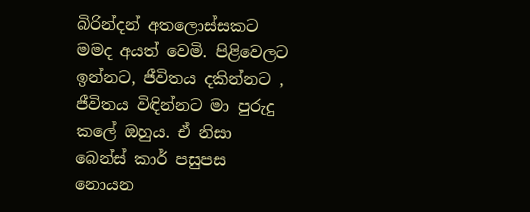බිරින්දන් අතලොස්සකට මමද අයත් වෙමි. පිළිවෙලට ඉන්නට, ජීවිතය දකින්නට , ජීවිතය විඳින්නට මා පුරුදු කලේ ඔහුය. ඒ නිසා බෙන්ස් කාර් පසුපස නොයන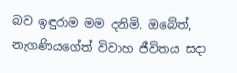බව ඉඳුරාම මම දනිමි. ඔබේත්, නැගණියගේත් විවාහ ජීවිතය සදා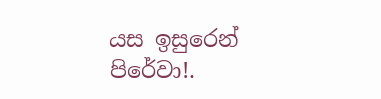යස ඉසුරෙන් පිරේවා!.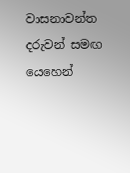වාසනාවන්ත දරුවන් සමඟ යෙහෙන්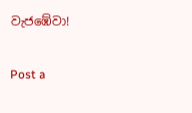වැජඹේවා!

Post a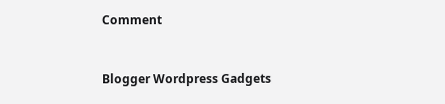Comment


Blogger Wordpress Gadgets